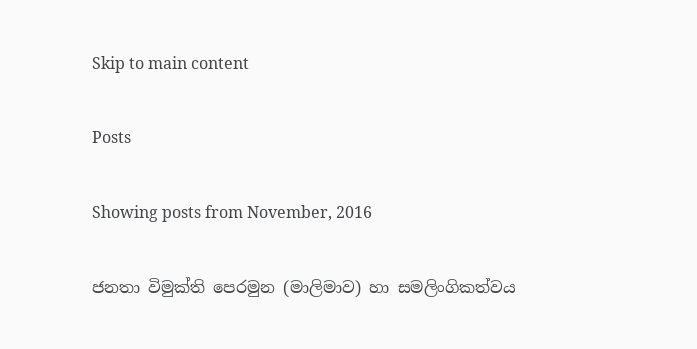Skip to main content

Posts

Showing posts from November, 2016

ජනතා විමුක්ති පෙරමුන (මාලිමාව) හා සමලිංගිකත්වය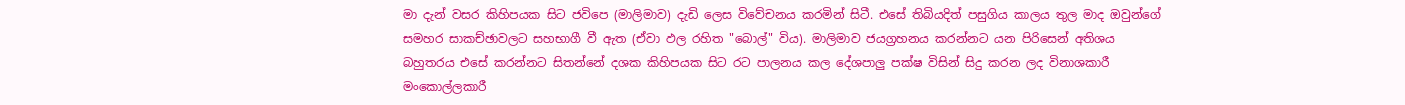මා දැන් වසර කිහිපයක සිට ජවිපෙ (මාලිමාව) දැඩි ලෙස විවේචනය කරමින් සිටී. එසේ තිබියදිත් පසුගිය කාලය තුල මාද ඔවුන්ගේ සමහර සාකච්ඡාවලට සහභාගී වී ඇත (ඒවා ඵල රහිත "බොල්" විය). මාලිමාව ජයග්‍රහනය කරන්නට යන පිරිසෙන් අතිශය බහුතරය එසේ කරන්නට සිතන්නේ දශක කිහිපයක සිට රට පාලනය කල දේශපාලු පක්ෂ විසින් සිදු කරන ලද විනාශකාරී මංකොල්ලකාරී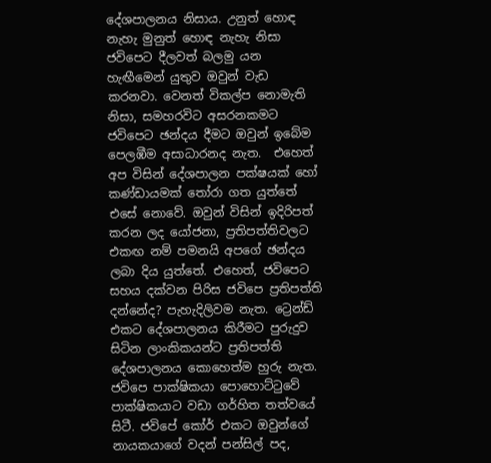දේශපාලනය නිසාය. උනුත් හොඳ නැහැ මුනුත් හොඳ නැහැ නිසා ජවිපෙට දීලවත් බලමු යන හැඟීමෙන් යුතුව ඔවුන් වැඩ කරනවා. වෙනත් විකල්ප නොමැති නිසා, සමහරවිට අසරනකමට ජවිපෙට ඡන්දය දීමට ඔවුන් ඉබේම පෙලඹීම අසාධාරනද නැත.  එහෙත් අප විසින් දේශපාලන පක්ෂයක් හෝ කණ්ඩායමක් තෝරා ගත යුත්තේ එසේ නොවේ. ඔවුන් විසින් ඉදිරිපත් කරන ලද යෝජනා, ප්‍රතිපත්තිවලට එකඟ නම් පමනයි අපගේ ඡන්දය ලබා දිය යුත්තේ. එහෙත්, ජවිපෙට සහය දක්වන පිරිස ජවිපෙ ප්‍රතිපත්ති දන්නේද? පැහැදිලිවම නැත. ට්‍රෙන්ඩ් එකට දේශපාලනය කිරීමට පුරුදුව සිටින ලාංකිකයන්ට ප්‍රතිපත්ති දේශපාලනය කොහෙත්ම හුරු නැත.  ජවිපෙ පාක්ෂිකයා පොහොට්ටුවේ පාක්ෂිකයාට වඩා ගර්හිත තත්වයේ සිටී. ජවිපේ කෝර් එකට ඔවුන්ගේ නායකයාගේ වදන් පන්සිල් පද,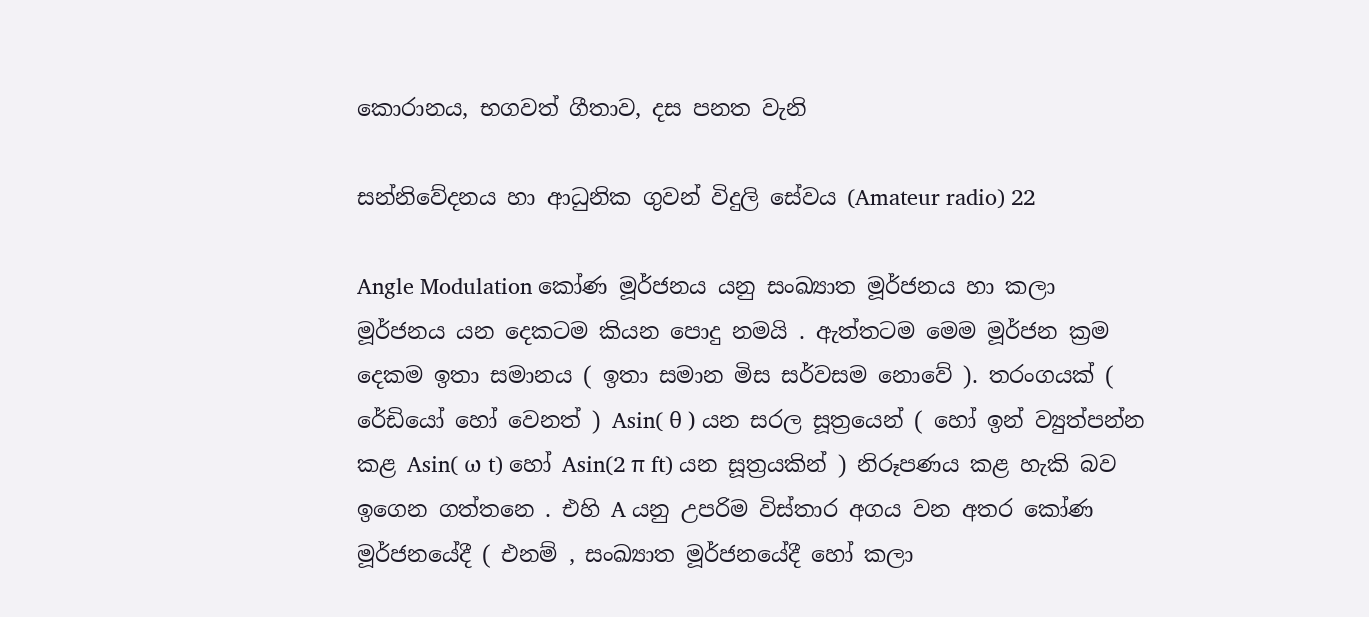කොරානය, භගවත් ගීතාව, දස පනත වැනි

සන්නිවේදනය හා ආධුනික ගුවන් විදුලි සේවය (Amateur radio) 22

Angle Modulation කෝණ මූර්ජනය යනු සංඛ්‍යාත මූර්ජනය හා කලා මූර්ජනය යන දෙකටම කියන පොදු නමයි . ඇත්තටම මෙම මූර්ජන ක්‍රම දෙකම ඉතා සමානය ( ඉතා සමාන මිස සර්වසම නොවේ ). තරංගයක් ( රේඩියෝ හෝ වෙනත් ) Asin( θ ) යන සරල සූත්‍රයෙන් ( හෝ ඉන් ව්‍යුත්පන්න කළ Asin( ω t) හෝ Asin(2 π ft) යන සූත්‍රයකින් ) නිරූපණය කළ හැකි බව ඉගෙන ගත්තනෙ . එහි A යනු උපරිම විස්තාර අගය වන අතර කෝණ මූර්ජනයේදී ( එනම් , සංඛ්‍යාත මූර්ජනයේදී හෝ කලා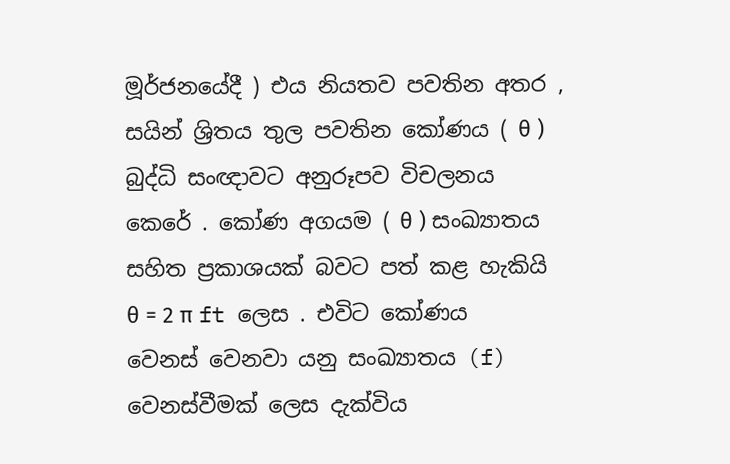මූර්ජනයේදී ) එය නියතව පවතින අතර , සයින් ශ්‍රිතය තුල පවතින කෝණය ( θ ) බුද්ධි සංඥාවට අනුරූපව විචලනය කෙරේ . කෝණ අගයම ( θ ) සංඛ්‍යාතය සහිත ප්‍රකාශයක් බවට පත් කළ හැකියි θ = 2 π ft ලෙස . එවිට කෝණය වෙනස් වෙනවා යනු සංඛ්‍යාතය (f) වෙනස්වීමක් ලෙස දැක්විය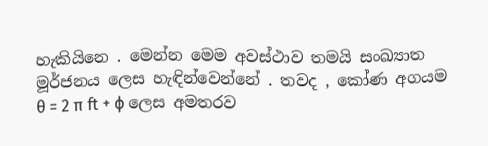හැකියිනෙ . මෙන්න මෙම අවස්ථාව තමයි සංඛ්‍යාත මූර්ජනය ලෙස හැඳින්වෙන්නේ . තවද , කෝණ අගයම θ = 2 π ft + ϕ ලෙස අමතරව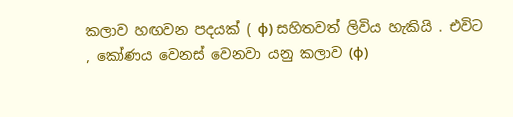කලාව හඟවන පදයක් ( ϕ) සහිතවත් ලිවිය හැකියි . එවිට , කෝණය වෙනස් වෙනවා යනු කලාව (ϕ)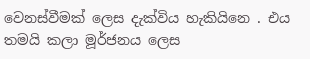වෙනස්වීමක් ලෙස දැක්විය හැකියිනෙ . එය තමයි කලා මූර්ජනය ලෙස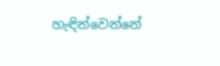හැඳින්වෙන්නේ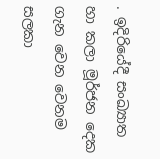. ඉදිරියේදී සංඛ්‍යාත හා කලා මූර්ජන දෙක ගැන වෙන වෙනම සලකා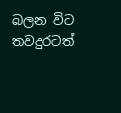බලන විට තවදුරටත්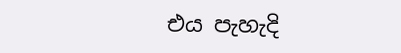එය පැහැදි